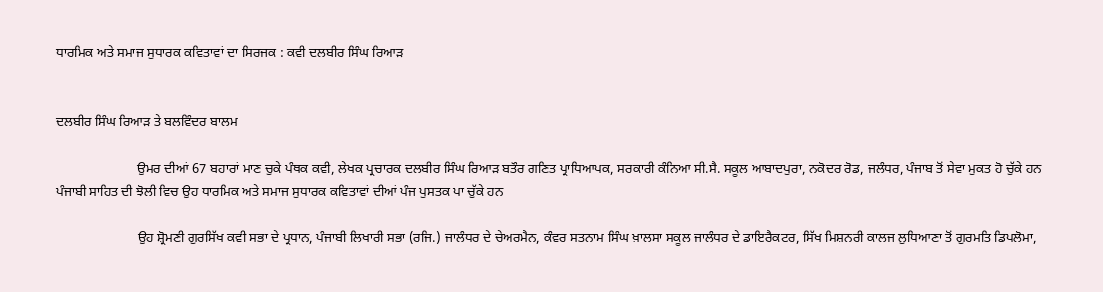ਧਾਰਮਿਕ ਅਤੇ ਸਮਾਜ ਸੁਧਾਰਕ ਕਵਿਤਾਵਾਂ ਦਾ ਸਿਰਜਕ : ਕਵੀ ਦਲਬੀਰ ਸਿੰਘ ਰਿਆੜ


ਦਲਬੀਰ ਸਿੰਘ ਰਿਆੜ ਤੇ ਬਲਵਿੰਦਰ ਬਾਲਮ

                        ਉਮਰ ਦੀਆਂ 67 ਬਹਾਰਾਂ ਮਾਣ ਚੁਕੇ ਪੰਥਕ ਕਵੀ, ਲੇਖਕ ਪ੍ਰਚਾਰਕ ਦਲਬੀਰ ਸਿੰਘ ਰਿਆੜ ਬਤੌਰ ਗਣਿਤ ਪ੍ਰਾਧਿਆਪਕ, ਸਰਕਾਰੀ ਕੰਨਿਆ ਸੀ.ਸੈ. ਸਕੂਲ ਆਬਾਦਪੁਰਾ, ਨਕੋਦਰ ਰੋਡ, ਜਲੰਧਰ, ਪੰਜਾਬ ਤੋਂ ਸੇਵਾ ਮੁਕਤ ਹੋ ਚੁੱਕੇ ਹਨ ਪੰਜਾਬੀ ਸਾਹਿਤ ਦੀ ਝੋਲੀ ਵਿਚ ਉਹ ਧਾਰਮਿਕ ਅਤੇ ਸਮਾਜ ਸੁਧਾਰਕ ਕਵਿਤਾਵਾਂ ਦੀਆਂ ਪੰਜ ਪੁਸਤਕ ਪਾ ਚੁੱਕੇ ਹਨ

                        ਉਹ ਸ਼੍ਰੋਮਣੀ ਗੁਰਸਿੱਖ ਕਵੀ ਸਭਾ ਦੇ ਪ੍ਰਧਾਨ, ਪੰਜਾਬੀ ਲਿਖਾਰੀ ਸਭਾ (ਰਜਿ.) ਜਾਲੰਧਰ ਦੇ ਚੇਅਰਮੈਨ, ਕੰਵਰ ਸਤਨਾਮ ਸਿੰਘ ਖ਼ਾਲਸਾ ਸਕੂਲ ਜਾਲੰਧਰ ਦੇ ਡਾਇਰੈਕਟਰ, ਸਿੱਖ ਮਿਸ਼ਨਰੀ ਕਾਲਜ ਲੁਧਿਆਣਾ ਤੋਂ ਗੁਰਮਤਿ ਡਿਪਲੋਮਾ,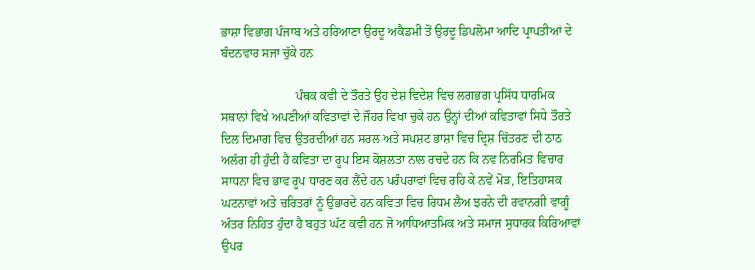ਭਾਸ਼ਾ ਵਿਭਾਗ ਪੰਜਾਬ ਅਤੇ ਹਰਿਆਣਾ ਉਰਦੂ ਅਕੈਡਮੀ ਤੋਂ ਉਰਦੂ ਡਿਪਲੋਮਾ ਆਦਿ ਪ੍ਰਾਪਤੀਆਂ ਦੇ ਬੰਦਨਵਾਰ ਸਜਾ ਚੁੱਕੇ ਹਨ

                        ਪੰਥਕ ਕਵੀ ਦੇ ਤੌਰਤੇ ਉਹ ਦੇਸ਼ ਵਿਦੇਸ਼ ਵਿਚ ਲਗਭਗ ਪ੍ਰਸਿੱਧ ਧਾਰਮਿਕ ਸਥਾਨਾਂ ਵਿਖੇ ਅਪਣੀਆਂ ਕਵਿਤਾਵਾਂ ਦੇ ਜੌਹਰ ਵਿਖਾ ਚੁਕੇ ਹਨ ਉਨ੍ਹਾਂ ਦੀਆਂ ਕਵਿਤਾਵਾਂ ਸਿਧੇ ਤੌਰਤੇ ਦਿਲ ਦਿਮਾਗ ਵਿਚ ਉਤਰਦੀਆਂ ਹਨ ਸਰਲ ਅਤੇ ਸਪਸ਼ਟ ਭਾਸ਼ਾ ਵਿਚ ਦ੍ਰਿਸ਼ ਚਿੱਤਰਣ ਦੀ ਠਾਠ ਅਲੱਗ ਹੀ ਹੁੰਦੀ ਹੈ ਕਵਿਤਾ ਦਾ ਰੂਪ ਇਸ ਕੋਸ਼ਲਤਾ ਨਾਲ ਰਚਦੇ ਹਨ ਕਿ ਨਵ ਨਿਰਮਿਤ ਵਿਚਾਰ ਸਾਧਨਾ ਵਿਚ ਭਾਵ ਰੂਪ ਧਾਰਣ ਕਰ ਲੈਂਦੇ ਹਨ ਪਰੰਪਰਾਵਾਂ ਵਿਚ ਰਹਿ ਕੇ ਨਵੇਂ ਮੋੜ, ਇਤਿਹਾਸਕ ਘਟਨਾਵਾਂ ਅਤੇ ਚਰਿਤਰਾਂ ਨੂੰ ਉਭਾਰਦੇ ਹਨ ਕਵਿਤਾ ਵਿਚ ਰਿਧਮ ਲੈਅ ਝਰਨੇ ਦੀ ਰਵਾਨਗੀ ਵਾਗੂੰ ਅੰਤਰ ਨਿਹਿਤ ਹੁੰਦਾ ਹੈ ਬਹੁਤ ਘੱਟ ਕਵੀ ਹਨ ਜੋ ਆਧਿਆਤਮਿਕ ਅਤੇ ਸਮਾਜ ਸੁਧਾਰਕ ਕਿਰਿਆਵਾਂ ਉਪਰ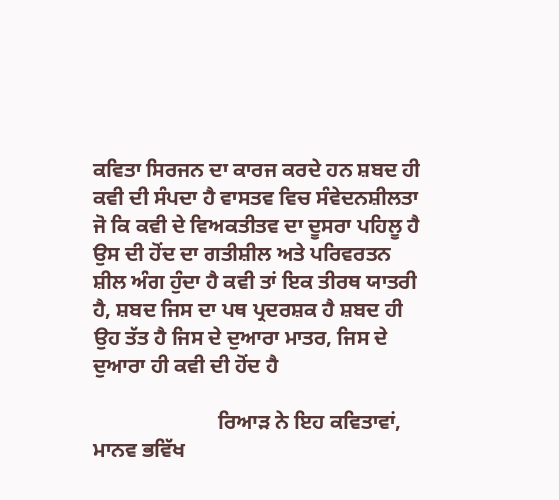ਕਵਿਤਾ ਸਿਰਜਨ ਦਾ ਕਾਰਜ ਕਰਦੇ ਹਨ ਸ਼ਬਦ ਹੀ ਕਵੀ ਦੀ ਸੰਪਦਾ ਹੈ ਵਾਸਤਵ ਵਿਚ ਸੰਵੇਦਨਸ਼ੀਲਤਾ ਜੋ ਕਿ ਕਵੀ ਦੇ ਵਿਅਕਤੀਤਵ ਦਾ ਦੂਸਰਾ ਪਹਿਲੂ ਹੈ ਉਸ ਦੀ ਹੋਂਦ ਦਾ ਗਤੀਸ਼ੀਲ ਅਤੇ ਪਰਿਵਰਤਨ ਸ਼ੀਲ ਅੰਗ ਹੁੰਦਾ ਹੈ ਕਵੀ ਤਾਂ ਇਕ ਤੀਰਥ ਯਾਤਰੀ ਹੈ, ਸ਼ਬਦ ਜਿਸ ਦਾ ਪਥ ਪ੍ਰਦਰਸ਼ਕ ਹੈ ਸ਼ਬਦ ਹੀ ਉਹ ਤੱਤ ਹੈ ਜਿਸ ਦੇ ਦੁਆਰਾ ਮਾਤਰ, ਜਿਸ ਦੇ ਦੁਆਰਾ ਹੀ ਕਵੀ ਦੀ ਹੋਂਦ ਹੈ

                        ਰਿਆੜ ਨੇ ਇਹ ਕਵਿਤਾਵਾਂ, ਮਾਨਵ ਭਵਿੱਖ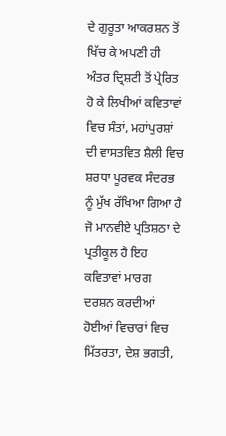ਦੇ ਗੁਰੂਤਾ ਆਕਰਸ਼ਨ ਤੋਂ ਖਿੱਚ ਕੇ ਅਪਣੀ ਹੀ ਅੰਤਰ ਦ੍ਰਿਸ਼ਟੀ ਤੋਂ ਪ੍ਰੇਰਿਤ ਹੋ ਕੇ ਲਿਖੀਆਂ ਕਵਿਤਾਵਾਂ ਵਿਚ ਸੰਤਾਂ, ਮਹਾਂਪੁਰਸ਼ਾਂ ਦੀ ਵਾਸਤਵਿਤ ਸ਼ੈਲੀ ਵਿਚ ਸ਼ਰਧਾ ਪੂਰਵਕ ਸੰਦਰਭ ਨੂੰ ਮੁੱਖ ਰੱਖਿਆ ਗਿਆ ਹੈ ਜੋ ਮਾਨਵੀਏ ਪ੍ਰਤਿਸ਼ਠਾ ਦੇ ਪ੍ਰਤੀਕੂਲ ਹੈ ਇਹ ਕਵਿਤਾਵਾਂ ਮਾਰਗ ਦਰਸ਼ਨ ਕਰਦੀਆਂ ਹੋਈਆਂ ਵਿਚਾਰਾਂ ਵਿਚ ਮਿੱਤਰਤਾ, ਦੇਸ਼ ਭਗਤੀ,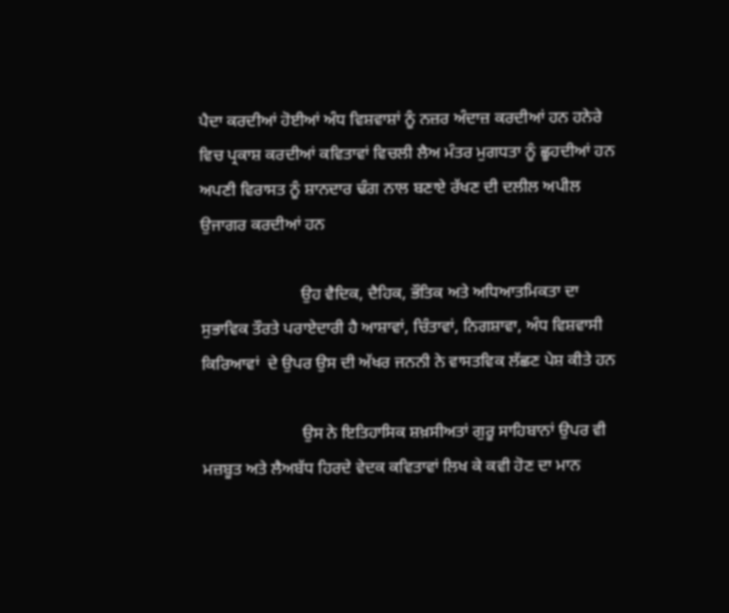ਪੈਦਾ ਕਰਦੀਆਂ ਹੋਈਆਂ ਅੰਧ ਵਿਸ਼ਵਾਸ਼ਾਂ ਨੂੰ ਨਜ਼ਰ ਅੰਦਾਜ਼ ਕਰਦੀਆਂ ਹਨ ਹਨੇਰੇ ਵਿਚ ਪ੍ਰਕਾਸ਼ ਕਰਦੀਆਂ ਕਵਿਤਾਵਾਂ ਵਿਚਲੀ ਲੈਅ ਮੰਤਰ ਮੁਗਧਤਾ ਨੂੰ ਛੂਹਦੀਆਂ ਹਨ ਅਪਣੀ ਵਿਰਾਸਤ ਨੂੰ ਸ਼ਾਨਦਾਰ ਢੰਗ ਨਾਲ ਬਣਾਏ ਰੱਖਣ ਦੀ ਦਲੀਲ ਅਪੀਲ ਉਜਾਗਰ ਕਰਦੀਆਂ ਹਨ

                        ਉਹ ਵੈਦਿਕ, ਦੈਹਿਕ, ਭੌਤਿਕ ਅਤੇ ਅਧਿਆਤਮਿਕਤਾ ਦਾ ਸੁਭਾਵਿਕ ਤੌਰਤੇ ਪਰਾਏਦਾਰੀ ਹੈ ਆਸ਼ਾਵਾਂ, ਚਿੰਤਾਵਾਂ, ਨਿਗਸ਼ਾਵਾ, ਅੰਧ ਵਿਸ਼ਵਾਸੀ ਕਿਰਿਆਵਾਂ  ਦੇ ਉਪਰ ਉਸ ਦੀ ਅੱਖਰ ਜਨਨੀ ਨੇ ਵਾਸਤਵਿਕ ਲੱਛਣ ਪੇਸ਼ ਕੀਤੇ ਹਨ

                        ਉਸ ਨੇ ਇਤਿਹਾਸਿਕ ਸ਼ਖ਼ਸੀਅਤਾਂ ਗੁਰੂ ਸਾਹਿਬਾਨਾਂ ਉਪਰ ਵੀ ਮਜ਼ਬੂਤ ਅਤੇ ਲੈਅਬੱਧ ਹਿਰਦੇ ਵੇਦਕ ਕਵਿਤਾਵਾਂ ਲਿਖ ਕੇ ਕਵੀ ਹੋਣ ਦਾ ਮਾਨ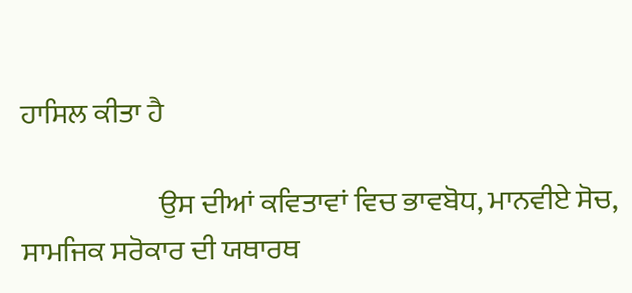ਹਾਸਿਲ ਕੀਤਾ ਹੈ

                        ਉਸ ਦੀਆਂ ਕਵਿਤਾਵਾਂ ਵਿਚ ਭਾਵਬੋਧ, ਮਾਨਵੀਏ ਸੋਚ, ਸਾਮਜਿਕ ਸਰੋਕਾਰ ਦੀ ਯਥਾਰਥ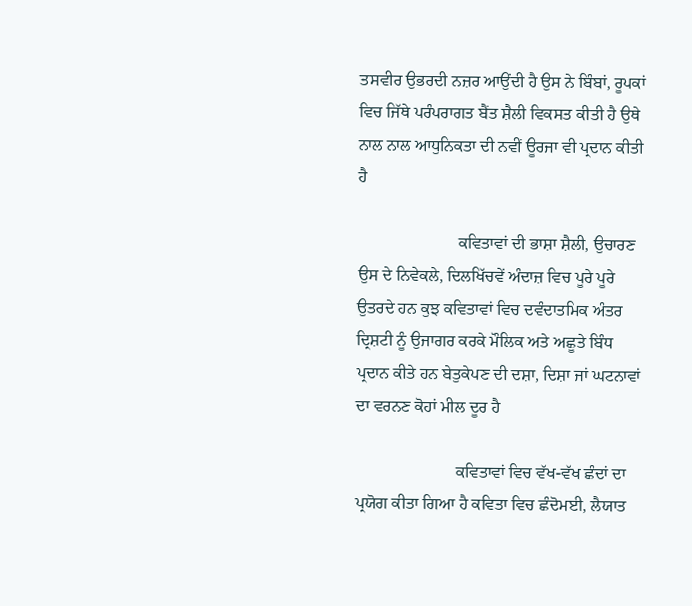ਤਸਵੀਰ ਉਭਰਦੀ ਨਜ਼ਰ ਆਉਂਦੀ ਹੈ ਉਸ ਨੇ ਬਿੰਬਾਂ, ਰੂਪਕਾਂ ਵਿਚ ਜਿੱਥੇ ਪਰੰਪਰਾਗਤ ਬੈਂਤ ਸ਼ੈਲੀ ਵਿਕਸਤ ਕੀਤੀ ਹੈ ਉਥੇ ਨਾਲ ਨਾਲ ਆਧੁਨਿਕਤਾ ਦੀ ਨਵੀਂ ਊਰਜਾ ਵੀ ਪ੍ਰਦਾਨ ਕੀਤੀ ਹੈ

                        ਕਵਿਤਾਵਾਂ ਦੀ ਭਾਸ਼ਾ ਸ਼ੈਲੀ, ਉਚਾਰਣ ਉਸ ਦੇ ਨਿਵੇਕਲੇ, ਦਿਲਖਿੱਚਵੇਂ ਅੰਦਾਜ਼ ਵਿਚ ਪੂਰੇ ਪੂਰੇ ਉਤਰਦੇ ਹਨ ਕੁਝ ਕਵਿਤਾਵਾਂ ਵਿਚ ਦਵੰਦਾਤਮਿਕ ਅੰਤਰ ਦ੍ਰਿਸ਼ਟੀ ਨੂੰ ਉਜਾਗਰ ਕਰਕੇ ਮੌਲਿਕ ਅਤੇ ਅਛੂਤੇ ਬਿੰਧ ਪ੍ਰਦਾਨ ਕੀਤੇ ਹਨ ਬੇਤੁਕੇਪਣ ਦੀ ਦਸ਼ਾ, ਦਿਸ਼ਾ ਜਾਂ ਘਟਨਾਵਾਂ ਦਾ ਵਰਨਣ ਕੋਹਾਂ ਮੀਲ ਦੂਰ ਹੈ

                        ਕਵਿਤਾਵਾਂ ਵਿਚ ਵੱਖ-ਵੱਖ ਛੰਦਾਂ ਦਾ ਪ੍ਰਯੋਗ ਕੀਤਾ ਗਿਆ ਹੈ ਕਵਿਤਾ ਵਿਚ ਛੰਦੋਮਈ, ਲੈਯਾਤ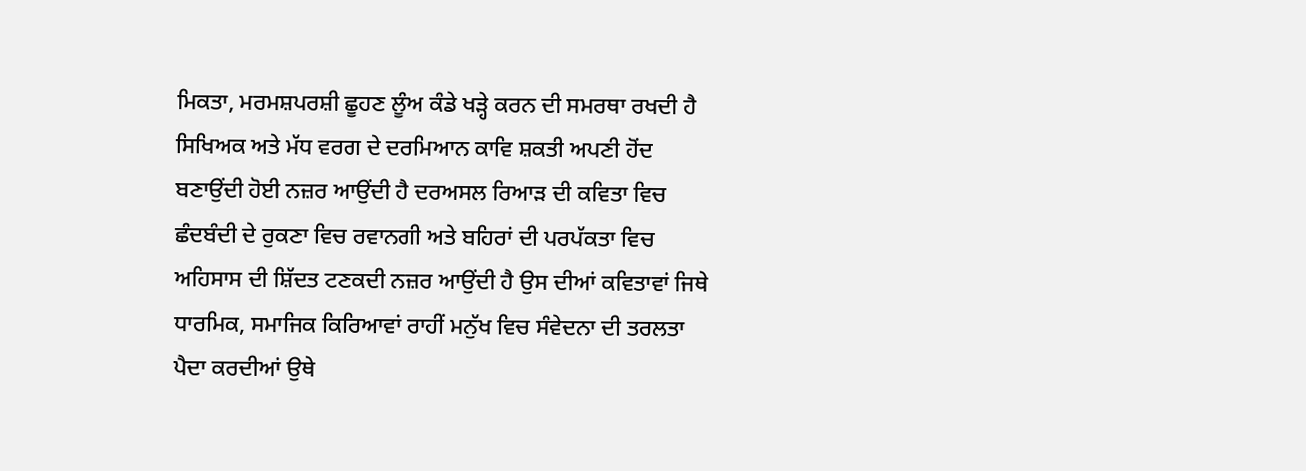ਮਿਕਤਾ, ਮਰਮਸ਼ਪਰਸ਼ੀ ਛੂਹਣ ਲੂੰਅ ਕੰਡੇ ਖੜ੍ਹੇ ਕਰਨ ਦੀ ਸਮਰਥਾ ਰਖਦੀ ਹੈ ਸਿਖਿਅਕ ਅਤੇ ਮੱਧ ਵਰਗ ਦੇ ਦਰਮਿਆਨ ਕਾਵਿ ਸ਼ਕਤੀ ਅਪਣੀ ਹੋਂਦ ਬਣਾਉਂਦੀ ਹੋਈ ਨਜ਼ਰ ਆਉਂਦੀ ਹੈ ਦਰਅਸਲ ਰਿਆੜ ਦੀ ਕਵਿਤਾ ਵਿਚ ਛੰਦਬੰਦੀ ਦੇ ਰੁਕਣਾ ਵਿਚ ਰਵਾਨਗੀ ਅਤੇ ਬਹਿਰਾਂ ਦੀ ਪਰਪੱਕਤਾ ਵਿਚ ਅਹਿਸਾਸ ਦੀ ਸ਼ਿੱਦਤ ਟਣਕਦੀ ਨਜ਼ਰ ਆਉਂਦੀ ਹੈ ਉਸ ਦੀਆਂ ਕਵਿਤਾਵਾਂ ਜਿਥੇ ਧਾਰਮਿਕ, ਸਮਾਜਿਕ ਕਿਰਿਆਵਾਂ ਰਾਹੀਂ ਮਨੁੱਖ ਵਿਚ ਸੰਵੇਦਨਾ ਦੀ ਤਰਲਤਾ ਪੈਦਾ ਕਰਦੀਆਂ ਉਥੇ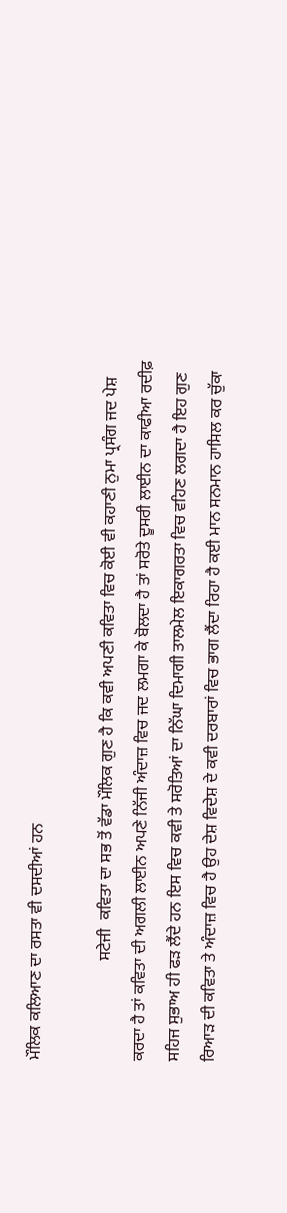ਮੌਲਿਕ ਕਲਿਆਣ ਦਾ ਰਸਤਾ ਵੀ ਦਸਦੀਆਂ ਹਨ

                        ਸਟੇਜੀ  ਕਵਿਤਾ ਦਾ ਸਭ ਤੋਂ ਵੱਡਾ ਮੌਲਿਕ ਗੁਣ ਹੈ ਕਿ ਕਵੀ ਅਪਣੀ ਕਵਿਤਾ ਵਿਚ ਕੋਈ ਵੀ ਕਹਾਣੀ ਨੁਮਾ ਪ੍ਰਸੰਗ ਜਦ ਪੇਸ਼ ਕਰਦਾ ਹੈ ਤਾਂ ਕਵਿਤਾ ਦੀ ਅਗਲੀ ਲਾਈਨ ਅਪਣੇ ਨਿੱਜੀ ਅੰਦਾਜ਼ ਵਿਚ ਜਦ ਲਮਗਾ ਕੇ ਬੋਲਦਾ ਹੈ ਤਾਂ ਸਰੋਤੇ ਦੂਸਰੀ ਲਾਈਨ ਦਾ ਕਾਫੀਆ ਰਦੀਫ਼ ਸਹਿਜ ਸੁਭਾਅ ਹੀ ਫੜ ਲੈਂਦੇ ਹਨ ਇਸ ਵਿਚ ਕਵੀ ਤੇ ਸਰੋਤਿਆਂ ਦਾ ਨਿੱਘਾ ਦਿਮਾਗੀ ਤਾਲਮੇਲ ਇਕਾਗਰਤਾ ਵਿਚ ਵਹਿਣ ਲਗਦਾ ਹੈ ਇਹ ਗੁਣ ਰਿਆੜ ਦੀ ਕਵਿਤਾ ਤੇ ਅੰਦਾਜ਼ ਵਿਚ ਹੈ ਉਹ ਦੇਸ਼ ਵਿਦੇਸ਼ ਦੇ ਕਵੀ ਦਰਬਾਰਾਂ ਵਿਚ ਭਾਗ ਲੈਂਦਾ ਰਿਹਾ ਹੈ ਕਈ ਮਾਨ ਸਨਮਾਨ ਹਾਸਿਲ ਕਰ ਚੁੱਕਾ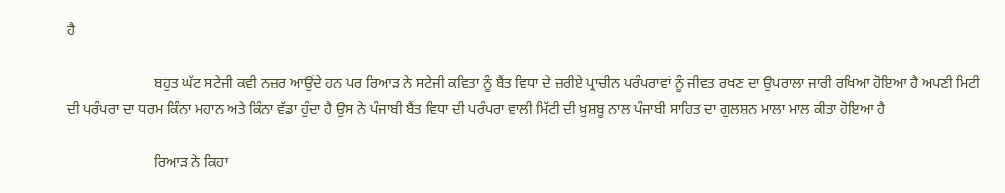ਹੈ

                        ਬਹੁਤ ਘੱਟ ਸਟੇਜੀ ਕਵੀ ਨਜ਼ਰ ਆਉਂਦੇ ਹਨ ਪਰ ਰਿਆੜ ਨੇ ਸਟੇਜੀ ਕਵਿਤਾ ਨੂੰ ਬੈਂਤ ਵਿਧਾ ਦੇ ਜ਼ਰੀਏ ਪ੍ਰਾਚੀਨ ਪਰੰਪਰਾਵਾਂ ਨੂੰ ਜੀਵਤ ਰਖਣ ਦਾ ਉਪਰਾਲਾ ਜਾਰੀ ਰਖਿਆ ਹੋਇਆ ਹੈ ਅਪਣੀ ਮਿਟੀ ਦੀ ਪਰੰਪਰਾ ਦਾ ਧਰਮ ਕਿੰਨਾ ਮਹਾਨ ਅਤੇ ਕਿੰਨਾ ਵੱਡਾ ਹੁੰਦਾ ਹੈ ਉਸ ਨੇ ਪੰਜਾਬੀ ਬੈਂਤ ਵਿਧਾ ਦੀ ਪਰੰਪਰਾ ਵਾਲੀ ਮਿੱਟੀ ਦੀ ਖ਼ੁਸ਼ਬੂ ਨਾਲ ਪੰਜਾਬੀ ਸਾਹਿਤ ਦਾ ਗੁਲਸ਼ਨ ਮਾਲਾ ਮਾਲ ਕੀਤਾ ਹੋਇਆ ਹੈ

                        ਰਿਆੜ ਨੇ ਕਿਹਾ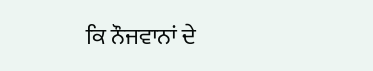ਕਿ ਨੌਜਵਾਨਾਂ ਦੇ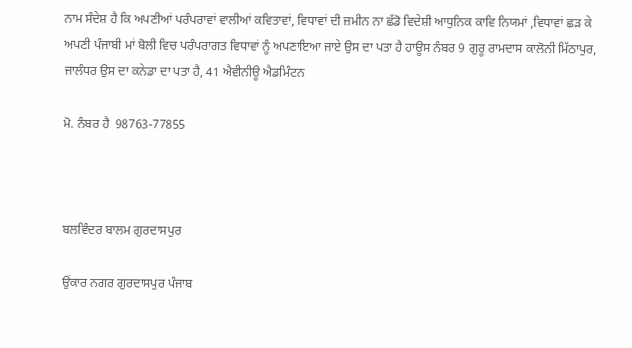ਨਾਮ ਸੰਦੇਸ਼ ਹੈ ਕਿ ਅਪਣੀਆਂ ਪਰੰਪਰਾਵਾਂ ਵਾਲੀਆਂ ਕਵਿਤਾਵਾਂ, ਵਿਧਾਵਾਂ ਦੀ ਜ਼ਮੀਨ ਨਾ ਛੱਡੋ ਵਿਦੇਸ਼ੀ ਆਧੁਨਿਕ ਕਾਵਿ ਨਿਯਮਾਂ ,ਵਿਧਾਵਾਂ ਛੜ ਕੇ ਅਪਣੀ ਪੰਜਾਬੀ ਮਾਂ ਬੋਲੀ ਵਿਚ ਪਰੰਪਰਾਗਤ ਵਿਧਾਵਾਂ ਨੂੰ ਅਪਣਾਇਆ ਜਾਏ ਉਸ ਦਾ ਪਤਾ ਹੈ ਹਾਊਸ ਨੰਬਰ 9 ਗੁਰੂ ਰਾਮਦਾਸ ਕਾਲੋਨੀ ਮਿੱਠਾਪੁਰ, ਜਾਲੰਧਰ ਉਸ ਦਾ ਕਨੇਡਾ ਦਾ ਪਤਾ ਹੈ, 41 ਐਵੀਨੀਊ ਐਡਮਿੰਟਨ

ਮੋ. ਨੰਬਰ ਹੈ  98763-77855



ਬਲਵਿੰਦਰ ਬਾਲਮ ਗੁਰਦਾਸਪੁਰ

ਉਂਕਾਰ ਨਗਰ ਗੁਰਦਾਸਪੁਰ ਪੰਜਾਬ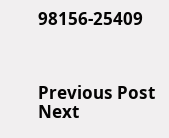98156-25409



Previous Post Next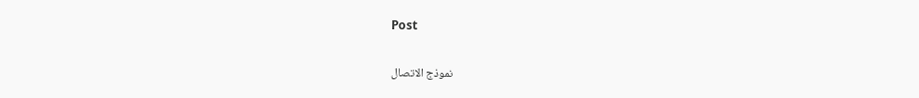Post

نموذج الاتصال